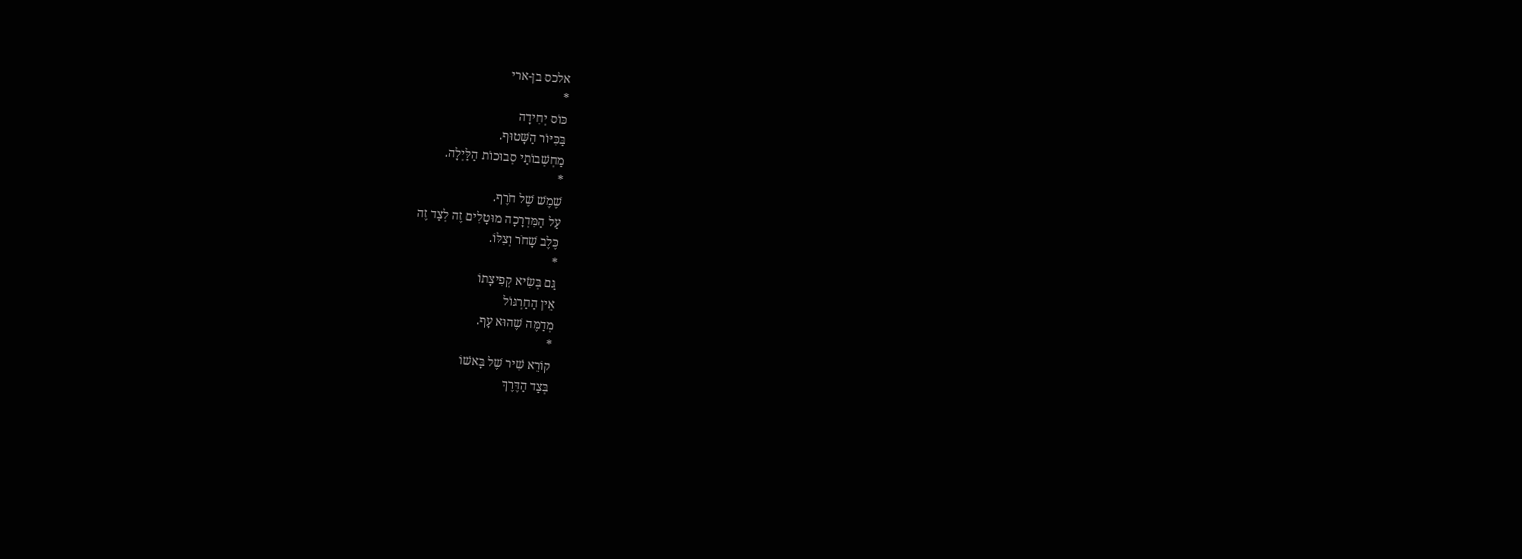אלכס בן-ארי
*
כּוֹס יְחִידָה
בַּכִּיּוֹר הַשָּׁטוּף.
מַחְשְׁבוֹתַי סְבוּכוֹת הַלַּיְלָה.
*
שֶׁמֶשׁ שֶׁל חֹרֶף.
עַל הַמִּדְרָכָה מוּטָלִים זֶה לְצַד זֶה
כֶּלֶב שָׁחֹר וְצִלּוֹ.
*
גַּם בְּשִׂיא קְפִיצָתוֹ
אֵין הַחַרְגּוֹל
מְדַמֶּה שֶׁהוּא עָף.
*
קוֹרֵא שִׁיר שֶׁל בָּאשׁוֹ
בְּצַד הַדֶּרֶךְ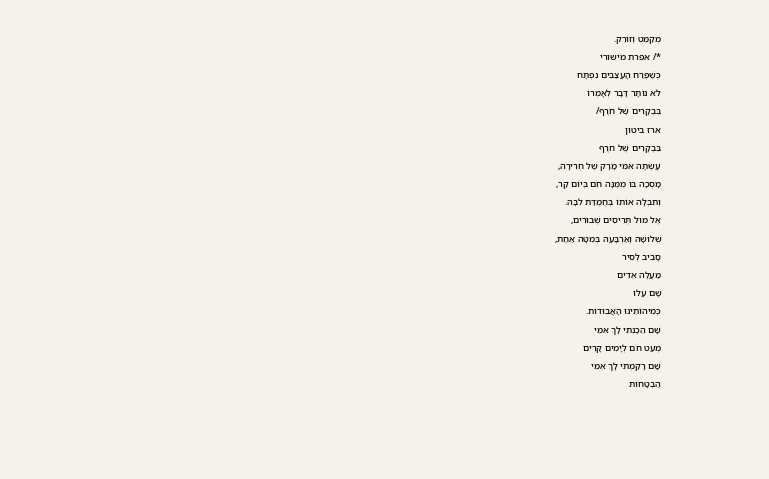מְקַמֵּט וְזוֹרֵק.
*/ אפרת מישורי
כְּשֶׁפֶּרַח הָעֲצַבִּים נִפְתָּח
לֹא נוֹתָר דָּבָר לְאָמְרוֹ
בִּבְקָרִים שֶׁל חֹרֶף/
ארז ביטון
בִּבְקָרִים שֶׁל חֹרֶף
עָשְׂתָה אִמִּי מָרָק שֶׁל חְרִירָה,
מָסְכָה בּוֹ מִמֶּנָּה חֹם בְּיוֹם קַר,
וְתִבְּלָה אוֹתוֹ בְּחֶמְדַּת לִבָּהּ.
אֶל מוּל תְּרִיסִים שְׁבוּרִים,
שְׁלוֹשָׁה וְאַרְבָּעָה בְּמִטָּה אַחַת,
סָבִיב לְסִיר
מַעֲלֶה אֵדִים
שָׁם עָלוּ
כְּמִיהוֹתֵינוּ הָאֲבוּדוֹת.
שָׁם הֵכַנְתִּי לָךְ אִמִּי
מְעַט חֹם לְיָמִים קָרִים
שָׁם רָקַמְתִּי לָךְ אִמִּי
הַבְטָחוֹת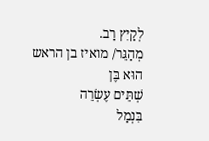לְקַיִץ רַב.
מְהַגֵּר/ מואיז בן הראש
הוּא בֶּן
שְׁתֵּים עֶשְׂרֵה
בִּנְמַל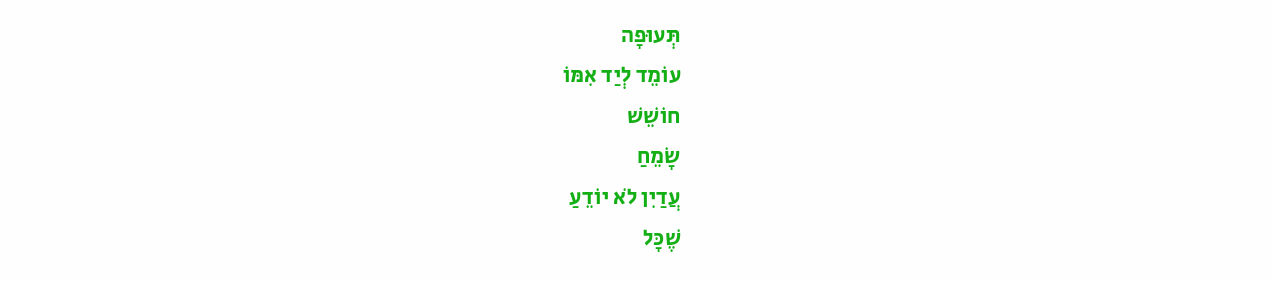תְּעוּפָה
עוֹמֵד לְיַד אִמּוֹ
חוֹשֵׁשׁ
שָׂמֵחַ
עֲדַיִן לֹא יוֹדֵעַ
שֶׁכָּל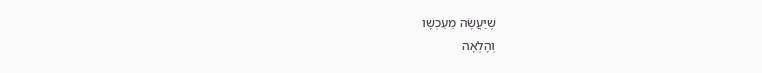שֶׁיַּעֲשֶׂה מֵעַכְשָׁו
וְהָלְאָה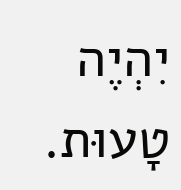יִהְיֶה
טָעוּת.